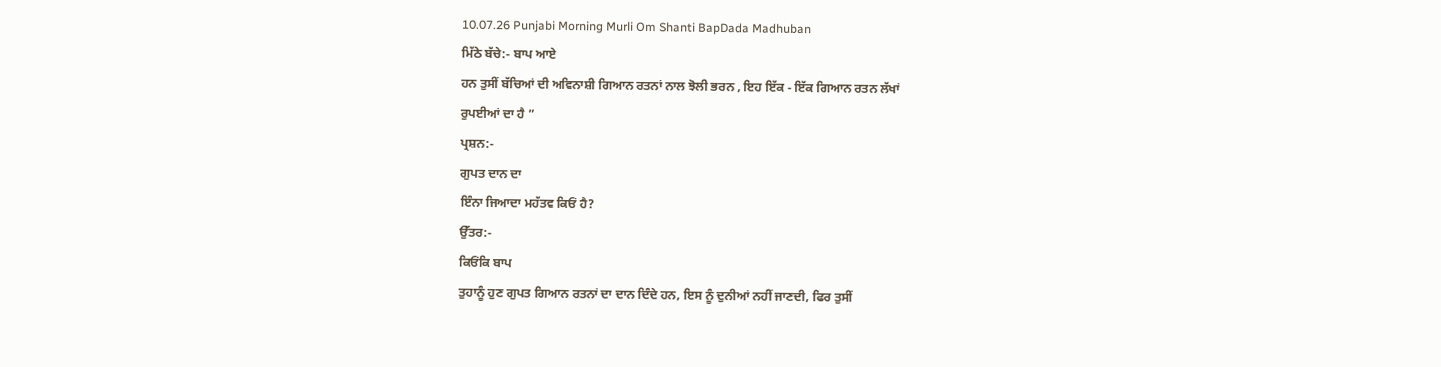10.07.26 Punjabi Morning Murli Om Shanti BapDada Madhuban
ਮਿੱਠੇ ਬੱਚੇ:- ਬਾਪ ਆਏ
ਹਨ ਤੁਸੀਂ ਬੱਚਿਆਂ ਦੀ ਅਵਿਨਾਸ਼ੀ ਗਿਆਨ ਰਤਨਾਂ ਨਾਲ ਝੋਲੀ ਭਰਨ , ਇਹ ਇੱਕ - ਇੱਕ ਗਿਆਨ ਰਤਨ ਲੱਖਾਂ
ਰੁਪਈਆਂ ਦਾ ਹੈ ”
ਪ੍ਰਸ਼ਨ:-
ਗੁਪਤ ਦਾਨ ਦਾ
ਇੰਨਾ ਜਿਆਦਾ ਮਹੱਤਵ ਕਿਓਂ ਹੈ?
ਉੱਤਰ:-
ਕਿਓਂਕਿ ਬਾਪ
ਤੁਹਾਨੂੰ ਹੁਣ ਗੁਪਤ ਗਿਆਨ ਰਤਨਾਂ ਦਾ ਦਾਨ ਦਿੰਦੇ ਹਨ, ਇਸ ਨੂੰ ਦੁਨੀਆਂ ਨਹੀਂ ਜਾਣਦੀ, ਫਿਰ ਤੁਸੀਂ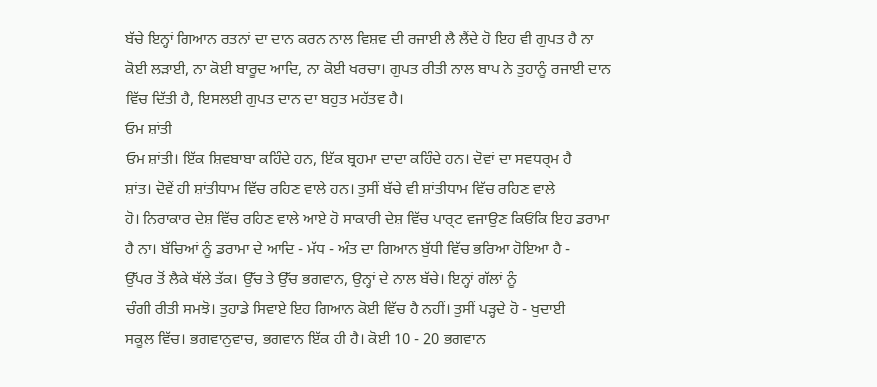ਬੱਚੇ ਇਨ੍ਹਾਂ ਗਿਆਨ ਰਤਨਾਂ ਦਾ ਦਾਨ ਕਰਨ ਨਾਲ ਵਿਸ਼ਵ ਦੀ ਰਜਾਈ ਲੈ ਲੈਂਦੇ ਹੋ ਇਹ ਵੀ ਗੁਪਤ ਹੈ ਨਾ
ਕੋਈ ਲੜਾਈ, ਨਾ ਕੋਈ ਬਾਰੂਦ ਆਦਿ, ਨਾ ਕੋਈ ਖਰਚਾ। ਗੁਪਤ ਰੀਤੀ ਨਾਲ ਬਾਪ ਨੇ ਤੁਹਾਨੂੰ ਰਜਾਈ ਦਾਨ
ਵਿੱਚ ਦਿੱਤੀ ਹੈ, ਇਸਲਈ ਗੁਪਤ ਦਾਨ ਦਾ ਬਹੁਤ ਮਹੱਤਵ ਹੈ।
ਓਮ ਸ਼ਾਂਤੀ
ਓਮ ਸ਼ਾਂਤੀ। ਇੱਕ ਸ਼ਿਵਬਾਬਾ ਕਹਿੰਦੇ ਹਨ, ਇੱਕ ਬ੍ਰਹਮਾ ਦਾਦਾ ਕਹਿੰਦੇ ਹਨ। ਦੋਵਾਂ ਦਾ ਸਵਧਰ੍ਮ ਹੈ
ਸ਼ਾਂਤ। ਦੋਵੇਂ ਹੀ ਸ਼ਾਂਤੀਧਾਮ ਵਿੱਚ ਰਹਿਣ ਵਾਲੇ ਹਨ। ਤੁਸੀਂ ਬੱਚੇ ਵੀ ਸ਼ਾਂਤੀਧਾਮ ਵਿੱਚ ਰਹਿਣ ਵਾਲੇ
ਹੋ। ਨਿਰਾਕਾਰ ਦੇਸ਼ ਵਿੱਚ ਰਹਿਣ ਵਾਲੇ ਆਏ ਹੋ ਸਾਕਾਰੀ ਦੇਸ਼ ਵਿੱਚ ਪਾਰ੍ਟ ਵਜਾਉਣ ਕਿਓਂਕਿ ਇਹ ਡਰਾਮਾ
ਹੈ ਨਾ। ਬੱਚਿਆਂ ਨੂੰ ਡਰਾਮਾ ਦੇ ਆਦਿ - ਮੱਧ - ਅੰਤ ਦਾ ਗਿਆਨ ਬੁੱਧੀ ਵਿੱਚ ਭਰਿਆ ਹੋਇਆ ਹੈ -
ਉੱਪਰ ਤੋਂ ਲੈਕੇ ਥੱਲੇ ਤੱਕ। ਉੱਚ ਤੇ ਉੱਚ ਭਗਵਾਨ, ਉਨ੍ਹਾਂ ਦੇ ਨਾਲ ਬੱਚੇ। ਇਨ੍ਹਾਂ ਗੱਲਾਂ ਨੂੰ
ਚੰਗੀ ਰੀਤੀ ਸਮਝੋ। ਤੁਹਾਡੇ ਸਿਵਾਏ ਇਹ ਗਿਆਨ ਕੋਈ ਵਿੱਚ ਹੈ ਨਹੀਂ। ਤੁਸੀਂ ਪੜ੍ਹਦੇ ਹੋ - ਖੁਦਾਈ
ਸਕੂਲ ਵਿੱਚ। ਭਗਵਾਨੁਵਾਚ, ਭਗਵਾਨ ਇੱਕ ਹੀ ਹੈ। ਕੋਈ 10 - 20 ਭਗਵਾਨ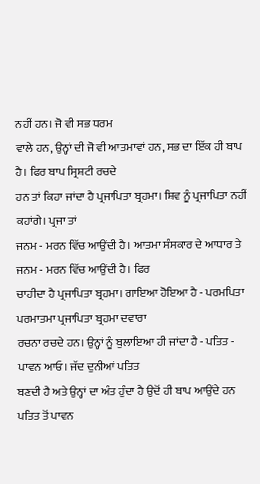ਨਹੀਂ ਹਨ। ਜੋ ਵੀ ਸਭ ਧਰਮ
ਵਾਲੇ ਹਨ, ਉਨ੍ਹਾਂ ਦੀ ਜੋ ਵੀ ਆਤਮਾਵਾਂ ਹਨ, ਸਭ ਦਾ ਇੱਕ ਹੀ ਬਾਪ ਹੈ। ਫਿਰ ਬਾਪ ਸ੍ਰਿਸ਼ਟੀ ਰਚਦੇ
ਹਨ ਤਾਂ ਕਿਹਾ ਜਾਂਦਾ ਹੈ ਪ੍ਰਜਾਪਿਤਾ ਬ੍ਰਹਮਾ। ਸ਼ਿਵ ਨੂੰ ਪ੍ਰਜਾਪਿਤਾ ਨਹੀਂ ਕਹਾਂਗੇ। ਪ੍ਰਜਾ ਤਾਂ
ਜਨਮ - ਮਰਨ ਵਿੱਚ ਆਉਂਦੀ ਹੈ। ਆਤਮਾ ਸੰਸਕਾਰ ਦੇ ਆਧਾਰ ਤੇ ਜਨਮ - ਮਰਨ ਵਿੱਚ ਆਉਂਦੀ ਹੈ। ਫਿਰ
ਚਾਹੀਦਾ ਹੈ ਪ੍ਰਜਾਪਿਤਾ ਬ੍ਰਹਮਾ। ਗਾਇਆ ਹੋਇਆ ਹੈ - ਪਰਮਪਿਤਾ ਪਰਮਾਤਮਾ ਪ੍ਰਜਾਪਿਤਾ ਬ੍ਰਹਮਾ ਦਵਾਰਾ
ਰਚਨਾ ਰਚਦੇ ਹਨ। ਉਨ੍ਹਾਂ ਨੂੰ ਬੁਲਾਇਆ ਹੀ ਜਾਂਦਾ ਹੈ - ਪਤਿਤ - ਪਾਵਨ ਆਓ। ਜੱਦ ਦੁਨੀਆਂ ਪਤਿਤ
ਬਣਦੀ ਹੈ ਅਤੇ ਉਨ੍ਹਾਂ ਦਾ ਅੰਤ ਹੁੰਦਾ ਹੈ ਉਦੋਂ ਹੀ ਬਾਪ ਆਉਂਦੇ ਹਨ ਪਤਿਤ ਤੋਂ ਪਾਵਨ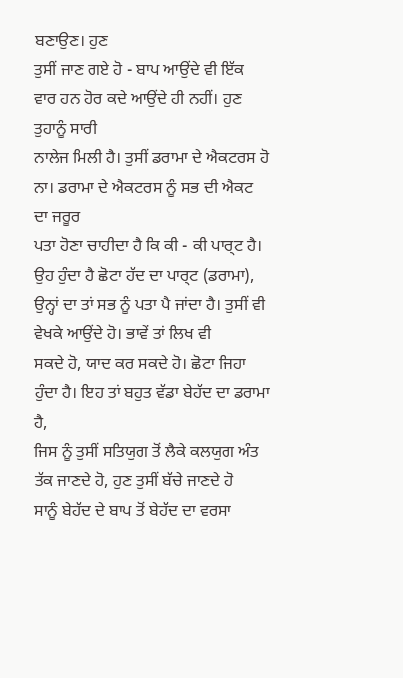ਬਣਾਉਣ। ਹੁਣ
ਤੁਸੀਂ ਜਾਣ ਗਏ ਹੋ - ਬਾਪ ਆਉਂਦੇ ਵੀ ਇੱਕ ਵਾਰ ਹਨ ਹੋਰ ਕਦੇ ਆਉਂਦੇ ਹੀ ਨਹੀਂ। ਹੁਣ ਤੁਹਾਨੂੰ ਸਾਰੀ
ਨਾਲੇਜ ਮਿਲੀ ਹੈ। ਤੁਸੀਂ ਡਰਾਮਾ ਦੇ ਐਕਟਰਸ ਹੋ ਨਾ। ਡਰਾਮਾ ਦੇ ਐਕਟਰਸ ਨੂੰ ਸਭ ਦੀ ਐਕਟ ਦਾ ਜਰੂਰ
ਪਤਾ ਹੋਣਾ ਚਾਹੀਦਾ ਹੈ ਕਿ ਕੀ - ਕੀ ਪਾਰ੍ਟ ਹੈ। ਉਹ ਹੁੰਦਾ ਹੈ ਛੋਟਾ ਹੱਦ ਦਾ ਪਾਰ੍ਟ (ਡਰਾਮਾ),
ਉਨ੍ਹਾਂ ਦਾ ਤਾਂ ਸਭ ਨੂੰ ਪਤਾ ਪੈ ਜਾਂਦਾ ਹੈ। ਤੁਸੀਂ ਵੀ ਵੇਖਕੇ ਆਉਂਦੇ ਹੋ। ਭਾਵੇਂ ਤਾਂ ਲਿਖ ਵੀ
ਸਕਦੇ ਹੋ, ਯਾਦ ਕਰ ਸਕਦੇ ਹੋ। ਛੋਟਾ ਜਿਹਾ ਹੁੰਦਾ ਹੈ। ਇਹ ਤਾਂ ਬਹੁਤ ਵੱਡਾ ਬੇਹੱਦ ਦਾ ਡਰਾਮਾ ਹੈ,
ਜਿਸ ਨੂੰ ਤੁਸੀਂ ਸਤਿਯੁਗ ਤੋਂ ਲੈਕੇ ਕਲਯੁਗ ਅੰਤ ਤੱਕ ਜਾਣਦੇ ਹੋ, ਹੁਣ ਤੁਸੀਂ ਬੱਚੇ ਜਾਣਦੇ ਹੋ
ਸਾਨੂੰ ਬੇਹੱਦ ਦੇ ਬਾਪ ਤੋਂ ਬੇਹੱਦ ਦਾ ਵਰਸਾ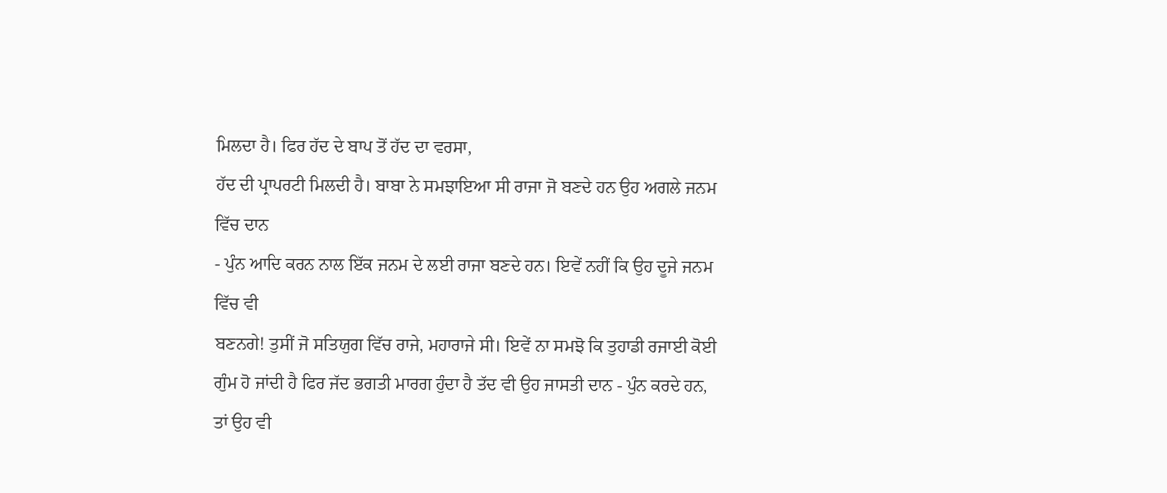ਮਿਲਦਾ ਹੈ। ਫਿਰ ਹੱਦ ਦੇ ਬਾਪ ਤੋਂ ਹੱਦ ਦਾ ਵਰਸਾ,
ਹੱਦ ਦੀ ਪ੍ਰਾਪਰਟੀ ਮਿਲਦੀ ਹੈ। ਬਾਬਾ ਨੇ ਸਮਝਾਇਆ ਸੀ ਰਾਜਾ ਜੋ ਬਣਦੇ ਹਨ ਉਹ ਅਗਲੇ ਜਨਮ ਵਿੱਚ ਦਾਨ
- ਪੁੰਨ ਆਦਿ ਕਰਨ ਨਾਲ ਇੱਕ ਜਨਮ ਦੇ ਲਈ ਰਾਜਾ ਬਣਦੇ ਹਨ। ਇਵੇਂ ਨਹੀਂ ਕਿ ਉਹ ਦੂਜੇ ਜਨਮ ਵਿੱਚ ਵੀ
ਬਣਨਗੇ! ਤੁਸੀਂ ਜੋ ਸਤਿਯੁਗ ਵਿੱਚ ਰਾਜੇ, ਮਹਾਰਾਜੇ ਸੀ। ਇਵੇਂ ਨਾ ਸਮਝੋ ਕਿ ਤੁਹਾਡੀ ਰਜਾਈ ਕੋਈ
ਗੁੰਮ ਹੋ ਜਾਂਦੀ ਹੈ ਫਿਰ ਜੱਦ ਭਗਤੀ ਮਾਰਗ ਹੁੰਦਾ ਹੈ ਤੱਦ ਵੀ ਉਹ ਜਾਸਤੀ ਦਾਨ - ਪੁੰਨ ਕਰਦੇ ਹਨ,
ਤਾਂ ਉਹ ਵੀ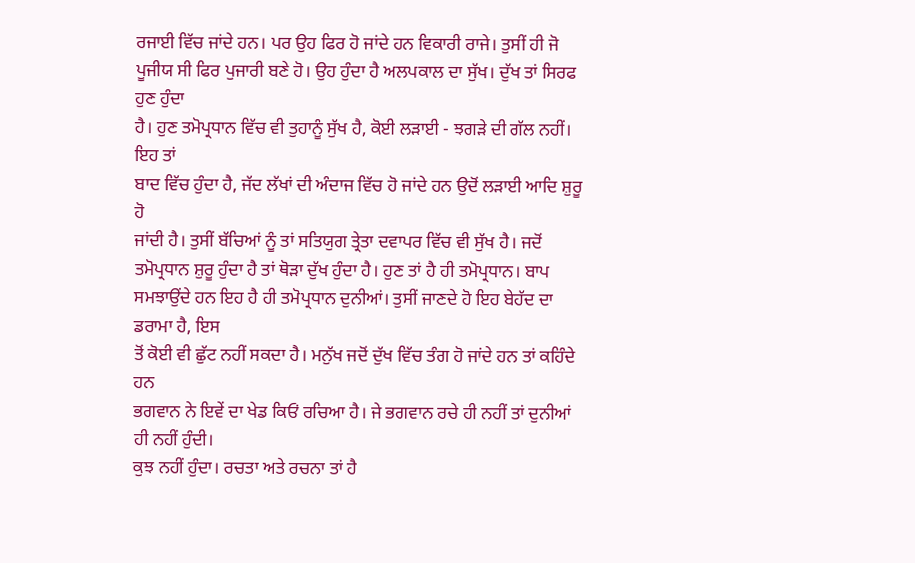ਰਜਾਈ ਵਿੱਚ ਜਾਂਦੇ ਹਨ। ਪਰ ਉਹ ਫਿਰ ਹੋ ਜਾਂਦੇ ਹਨ ਵਿਕਾਰੀ ਰਾਜੇ। ਤੁਸੀਂ ਹੀ ਜੋ
ਪੂਜੀਯ ਸੀ ਫਿਰ ਪੁਜਾਰੀ ਬਣੇ ਹੋ। ਉਹ ਹੁੰਦਾ ਹੈ ਅਲਪਕਾਲ ਦਾ ਸੁੱਖ। ਦੁੱਖ ਤਾਂ ਸਿਰਫ ਹੁਣ ਹੁੰਦਾ
ਹੈ। ਹੁਣ ਤਮੋਪ੍ਰਧਾਨ ਵਿੱਚ ਵੀ ਤੁਹਾਨੂੰ ਸੁੱਖ ਹੈ, ਕੋਈ ਲੜਾਈ - ਝਗੜੇ ਦੀ ਗੱਲ ਨਹੀਂ। ਇਹ ਤਾਂ
ਬਾਦ ਵਿੱਚ ਹੁੰਦਾ ਹੈ, ਜੱਦ ਲੱਖਾਂ ਦੀ ਅੰਦਾਜ ਵਿੱਚ ਹੋ ਜਾਂਦੇ ਹਨ ਉਦੋਂ ਲੜਾਈ ਆਦਿ ਸ਼ੁਰੂ ਹੋ
ਜਾਂਦੀ ਹੈ। ਤੁਸੀਂ ਬੱਚਿਆਂ ਨੂੰ ਤਾਂ ਸਤਿਯੁਗ ਤ੍ਰੇਤਾ ਦਵਾਪਰ ਵਿੱਚ ਵੀ ਸੁੱਖ ਹੈ। ਜਦੋਂ
ਤਮੋਪ੍ਰਧਾਨ ਸ਼ੁਰੂ ਹੁੰਦਾ ਹੈ ਤਾਂ ਥੋੜਾ ਦੁੱਖ ਹੁੰਦਾ ਹੈ। ਹੁਣ ਤਾਂ ਹੈ ਹੀ ਤਮੋਪ੍ਰਧਾਨ। ਬਾਪ
ਸਮਝਾਉਂਦੇ ਹਨ ਇਹ ਹੈ ਹੀ ਤਮੋਪ੍ਰਧਾਨ ਦੁਨੀਆਂ। ਤੁਸੀਂ ਜਾਣਦੇ ਹੋ ਇਹ ਬੇਹੱਦ ਦਾ ਡਰਾਮਾ ਹੈ, ਇਸ
ਤੋਂ ਕੋਈ ਵੀ ਛੁੱਟ ਨਹੀਂ ਸਕਦਾ ਹੈ। ਮਨੁੱਖ ਜਦੋਂ ਦੁੱਖ ਵਿੱਚ ਤੰਗ ਹੋ ਜਾਂਦੇ ਹਨ ਤਾਂ ਕਹਿੰਦੇ ਹਨ
ਭਗਵਾਨ ਨੇ ਇਵੇਂ ਦਾ ਖੇਡ ਕਿਓਂ ਰਚਿਆ ਹੈ। ਜੇ ਭਗਵਾਨ ਰਚੇ ਹੀ ਨਹੀਂ ਤਾਂ ਦੁਨੀਆਂ ਹੀ ਨਹੀਂ ਹੁੰਦੀ।
ਕੁਝ ਨਹੀਂ ਹੁੰਦਾ। ਰਚਤਾ ਅਤੇ ਰਚਨਾ ਤਾਂ ਹੈ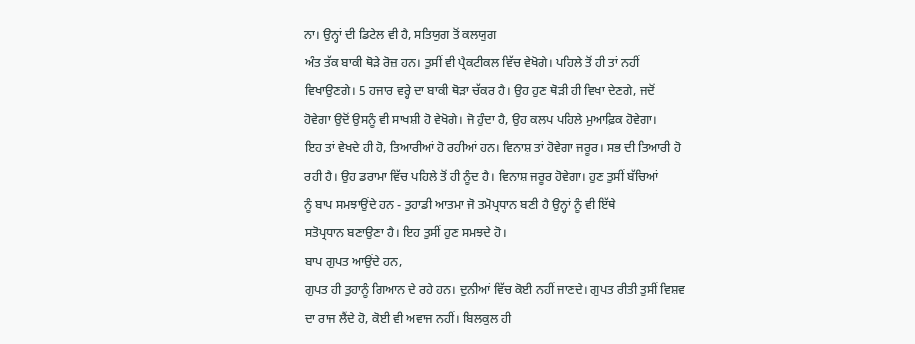ਨਾ। ਉਨ੍ਹਾਂ ਦੀ ਡਿਟੇਲ ਵੀ ਹੈ, ਸਤਿਯੁਗ ਤੋਂ ਕਲਯੁਗ
ਅੰਤ ਤੱਕ ਬਾਕੀ ਥੋੜੇ ਰੋਜ਼ ਹਨ। ਤੁਸੀਂ ਵੀ ਪ੍ਰੈਕਟੀਕਲ ਵਿੱਚ ਵੇਖੋਗੇ। ਪਹਿਲੇ ਤੋਂ ਹੀ ਤਾਂ ਨਹੀਂ
ਵਿਖਾਉਣਗੇ। 5 ਹਜਾਰ ਵਰ੍ਹੇ ਦਾ ਬਾਕੀ ਥੋੜਾ ਚੱਕਰ ਹੈ। ਉਹ ਹੁਣ ਥੋੜੀ ਹੀ ਵਿਖਾ ਦੇਣਗੇ, ਜਦੋਂ
ਹੋਵੇਗਾ ਉਦੋਂ ਉਸਨੂੰ ਵੀ ਸਾਖਸ਼ੀ ਹੋ ਵੇਖੋਗੇ। ਜੋ ਹੁੰਦਾ ਹੈ, ਉਹ ਕਲਪ ਪਹਿਲੇ ਮੁਆਫ਼ਿਕ ਹੋਵੇਗਾ।
ਇਹ ਤਾਂ ਵੇਖਦੇ ਹੀ ਹੋ, ਤਿਆਰੀਆਂ ਹੋ ਰਹੀਆਂ ਹਨ। ਵਿਨਾਸ਼ ਤਾਂ ਹੋਵੇਗਾ ਜਰੂਰ। ਸਭ ਦੀ ਤਿਆਰੀ ਹੋ
ਰਹੀ ਹੈ। ਉਹ ਡਰਾਮਾ ਵਿੱਚ ਪਹਿਲੇ ਤੋਂ ਹੀ ਨੂੰਦ ਹੈ। ਵਿਨਾਸ਼ ਜਰੂਰ ਹੋਵੇਗਾ। ਹੁਣ ਤੁਸੀਂ ਬੱਚਿਆਂ
ਨੂੰ ਬਾਪ ਸਮਝਾਉਂਦੇ ਹਨ - ਤੁਹਾਡੀ ਆਤਮਾ ਜੋ ਤਮੋਪ੍ਰਧਾਨ ਬਣੀ ਹੈ ਉਨ੍ਹਾਂ ਨੂੰ ਵੀ ਇੱਥੇ
ਸਤੋਪ੍ਰਧਾਨ ਬਣਾਉਣਾ ਹੈ। ਇਹ ਤੁਸੀਂ ਹੁਣ ਸਮਝਦੇ ਹੋ।
ਬਾਪ ਗੁਪਤ ਆਉਂਦੇ ਹਨ,
ਗੁਪਤ ਹੀ ਤੁਹਾਨੂੰ ਗਿਆਨ ਦੇ ਰਹੇ ਹਨ। ਦੁਨੀਆਂ ਵਿੱਚ ਕੋਈ ਨਹੀਂ ਜਾਣਦੇ। ਗੁਪਤ ਰੀਤੀ ਤੁਸੀਂ ਵਿਸ਼ਵ
ਦਾ ਰਾਜ ਲੈਂਦੇ ਹੋ, ਕੋਈ ਵੀ ਅਵਾਜ ਨਹੀਂ। ਬਿਲਕੁਲ ਹੀ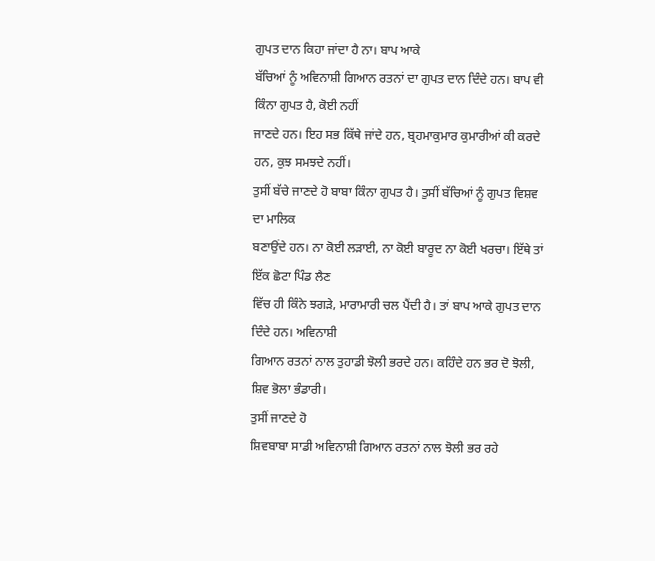ਗੁਪਤ ਦਾਨ ਕਿਹਾ ਜਾਂਦਾ ਹੈ ਨਾ। ਬਾਪ ਆਕੇ
ਬੱਚਿਆਂ ਨੂੰ ਅਵਿਨਾਸ਼ੀ ਗਿਆਨ ਰਤਨਾਂ ਦਾ ਗੁਪਤ ਦਾਨ ਦਿੰਦੇ ਹਨ। ਬਾਪ ਵੀ ਕਿੰਨਾ ਗੁਪਤ ਹੈ, ਕੋਈ ਨਹੀਂ
ਜਾਣਦੇ ਹਨ। ਇਹ ਸਭ ਕਿੱਥੇ ਜਾਂਦੇ ਹਨ, ਬ੍ਰਹਮਾਕੁਮਾਰ ਕੁਮਾਰੀਆਂ ਕੀ ਕਰਦੇ ਹਨ, ਕੁਝ ਸਮਝਦੇ ਨਹੀਂ।
ਤੁਸੀਂ ਬੱਚੇ ਜਾਣਦੇ ਹੋ ਬਾਬਾ ਕਿੰਨਾ ਗੁਪਤ ਹੈ। ਤੁਸੀਂ ਬੱਚਿਆਂ ਨੂੰ ਗੁਪਤ ਵਿਸ਼ਵ ਦਾ ਮਾਲਿਕ
ਬਣਾਉਂਦੇ ਹਨ। ਨਾ ਕੋਈ ਲੜਾਈ, ਨਾ ਕੋਈ ਬਾਰੂਦ ਨਾ ਕੋਈ ਖਰਚਾ। ਇੱਥੇ ਤਾਂ ਇੱਕ ਛੋਟਾ ਪਿੰਡ ਲੈਣ
ਵਿੱਚ ਹੀ ਕਿੰਨੇ ਝਗੜੇ, ਮਾਰਾਮਾਰੀ ਚਲ ਪੈਂਦੀ ਹੈ। ਤਾਂ ਬਾਪ ਆਕੇ ਗੁਪਤ ਦਾਨ ਦਿੰਦੇ ਹਨ। ਅਵਿਨਾਸ਼ੀ
ਗਿਆਨ ਰਤਨਾਂ ਨਾਲ ਤੁਹਾਡੀ ਝੋਲੀ ਭਰਦੇ ਹਨ। ਕਹਿੰਦੇ ਹਨ ਭਰ ਦੋ ਝੋਲੀ, ਸ਼ਿਵ ਭੋਲਾ ਭੰਡਾਰੀ।
ਤੁਸੀਂ ਜਾਣਦੇ ਹੋ
ਸ਼ਿਵਬਾਬਾ ਸਾਡੀ ਅਵਿਨਾਸ਼ੀ ਗਿਆਨ ਰਤਨਾਂ ਨਾਲ ਝੋਲੀ ਭਰ ਰਹੇ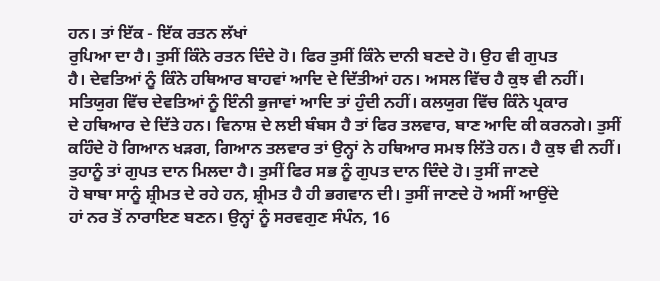ਹਨ। ਤਾਂ ਇੱਕ - ਇੱਕ ਰਤਨ ਲੱਖਾਂ
ਰੁਪਿਆ ਦਾ ਹੈ। ਤੁਸੀਂ ਕਿੰਨੇ ਰਤਨ ਦਿੰਦੇ ਹੋ। ਫਿਰ ਤੁਸੀਂ ਕਿੰਨੇ ਦਾਨੀ ਬਣਦੇ ਹੋ। ਉਹ ਵੀ ਗੁਪਤ
ਹੈ। ਦੇਵਤਿਆਂ ਨੂੰ ਕਿੰਨੇ ਹਥਿਆਰ ਬਾਹਵਾਂ ਆਦਿ ਦੇ ਦਿੱਤੀਆਂ ਹਨ। ਅਸਲ ਵਿੱਚ ਹੈ ਕੁਝ ਵੀ ਨਹੀਂ।
ਸਤਿਯੁਗ ਵਿੱਚ ਦੇਵਤਿਆਂ ਨੂੰ ਇੰਨੀ ਭੁਜਾਵਾਂ ਆਦਿ ਤਾਂ ਹੁੰਦੀ ਨਹੀਂ। ਕਲਯੁਗ ਵਿੱਚ ਕਿੰਨੇ ਪ੍ਰਕਾਰ
ਦੇ ਹਥਿਆਰ ਦੇ ਦਿੱਤੇ ਹਨ। ਵਿਨਾਸ਼ ਦੇ ਲਈ ਬੰਬਸ ਹੈ ਤਾਂ ਫਿਰ ਤਲਵਾਰ, ਬਾਣ ਆਦਿ ਕੀ ਕਰਨਗੇ। ਤੁਸੀਂ
ਕਹਿੰਦੇ ਹੋ ਗਿਆਨ ਖੜਗ, ਗਿਆਨ ਤਲਵਾਰ ਤਾਂ ਉਨ੍ਹਾਂ ਨੇ ਹਥਿਆਰ ਸਮਝ ਲਿੱਤੇ ਹਨ। ਹੈ ਕੁਝ ਵੀ ਨਹੀਂ।
ਤੁਹਾਨੂੰ ਤਾਂ ਗੁਪਤ ਦਾਨ ਮਿਲਦਾ ਹੈ। ਤੁਸੀਂ ਫਿਰ ਸਭ ਨੂੰ ਗੁਪਤ ਦਾਨ ਦਿੰਦੇ ਹੋ। ਤੁਸੀਂ ਜਾਣਦੇ
ਹੋ ਬਾਬਾ ਸਾਨੂੰ ਸ਼੍ਰੀਮਤ ਦੇ ਰਹੇ ਹਨ, ਸ਼੍ਰੀਮਤ ਹੈ ਹੀ ਭਗਵਾਨ ਦੀ। ਤੁਸੀਂ ਜਾਣਦੇ ਹੋ ਅਸੀਂ ਆਉਂਦੇ
ਹਾਂ ਨਰ ਤੋਂ ਨਾਰਾਇਣ ਬਣਨ। ਉਨ੍ਹਾਂ ਨੂੰ ਸਰਵਗੁਣ ਸੰਪੰਨ, 16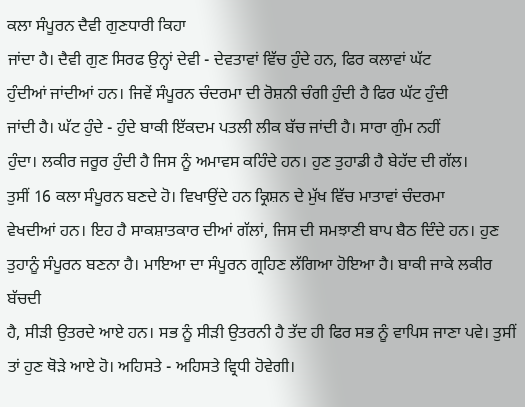ਕਲਾ ਸੰਪੂਰਨ ਦੈਵੀ ਗੁਣਧਾਰੀ ਕਿਹਾ
ਜਾਂਦਾ ਹੈ। ਦੈਵੀ ਗੁਣ ਸਿਰਫ ਉਨ੍ਹਾਂ ਦੇਵੀ - ਦੇਵਤਾਵਾਂ ਵਿੱਚ ਹੁੰਦੇ ਹਨ, ਫਿਰ ਕਲਾਵਾਂ ਘੱਟ
ਹੁੰਦੀਆਂ ਜਾਂਦੀਆਂ ਹਨ। ਜਿਵੇਂ ਸੰਪੂਰਨ ਚੰਦਰਮਾ ਦੀ ਰੋਸ਼ਨੀ ਚੰਗੀ ਹੁੰਦੀ ਹੈ ਫਿਰ ਘੱਟ ਹੁੰਦੀ
ਜਾਂਦੀ ਹੈ। ਘੱਟ ਹੁੰਦੇ - ਹੁੰਦੇ ਬਾਕੀ ਇੱਕਦਮ ਪਤਲੀ ਲੀਕ ਬੱਚ ਜਾਂਦੀ ਹੈ। ਸਾਰਾ ਗੁੰਮ ਨਹੀਂ
ਹੁੰਦਾ। ਲਕੀਰ ਜਰੂਰ ਹੁੰਦੀ ਹੈ ਜਿਸ ਨੂੰ ਅਮਾਵਸ ਕਹਿੰਦੇ ਹਨ। ਹੁਣ ਤੁਹਾਡੀ ਹੈ ਬੇਹੱਦ ਦੀ ਗੱਲ।
ਤੁਸੀਂ 16 ਕਲਾ ਸੰਪੂਰਨ ਬਣਦੇ ਹੋ। ਵਿਖਾਉਂਦੇ ਹਨ ਕ੍ਰਿਸ਼ਨ ਦੇ ਮੁੱਖ ਵਿੱਚ ਮਾਤਾਵਾਂ ਚੰਦਰਮਾ
ਵੇਖਦੀਆਂ ਹਨ। ਇਹ ਹੈ ਸਾਕਸ਼ਾਤਕਾਰ ਦੀਆਂ ਗੱਲਾਂ, ਜਿਸ ਦੀ ਸਮਝਾਣੀ ਬਾਪ ਬੈਠ ਦਿੰਦੇ ਹਨ। ਹੁਣ
ਤੁਹਾਨੂੰ ਸੰਪੂਰਨ ਬਣਨਾ ਹੈ। ਮਾਇਆ ਦਾ ਸੰਪੂਰਨ ਗ੍ਰਹਿਣ ਲੱਗਿਆ ਹੋਇਆ ਹੈ। ਬਾਕੀ ਜਾਕੇ ਲਕੀਰ ਬੱਚਦੀ
ਹੈ, ਸੀੜੀ ਉਤਰਦੇ ਆਏ ਹਨ। ਸਭ ਨੂੰ ਸੀੜੀ ਉਤਰਨੀ ਹੈ ਤੱਦ ਹੀ ਫਿਰ ਸਭ ਨੂੰ ਵਾਪਿਸ ਜਾਣਾ ਪਵੇ। ਤੁਸੀਂ
ਤਾਂ ਹੁਣ ਥੋੜੇ ਆਏ ਹੋ। ਅਹਿਸਤੇ - ਅਹਿਸਤੇ ਵ੍ਰਿਧੀ ਹੋਵੇਗੀ।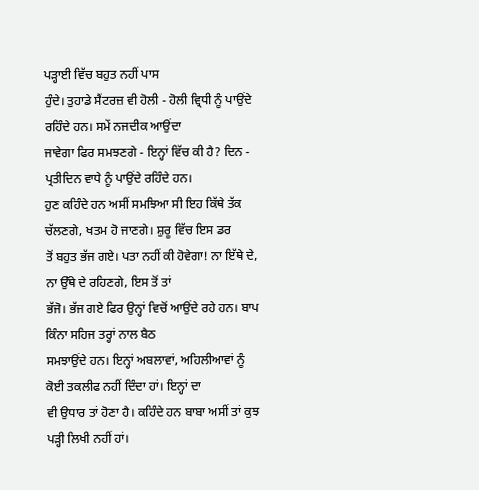ਪੜ੍ਹਾਈ ਵਿੱਚ ਬਹੁਤ ਨਹੀਂ ਪਾਸ
ਹੁੰਦੇ। ਤੁਹਾਡੇ ਸੈਂਟਰਜ਼ ਵੀ ਹੋਲੀ - ਹੋਲੀ ਵ੍ਰਿਧੀ ਨੂੰ ਪਾਉਂਦੇ ਰਹਿੰਦੇ ਹਨ। ਸਮੇਂ ਨਜਦੀਕ ਆਉਂਦਾ
ਜਾਵੇਗਾ ਫਿਰ ਸਮਝਣਗੇ - ਇਨ੍ਹਾਂ ਵਿੱਚ ਕੀ ਹੈ? ਦਿਨ - ਪ੍ਰਤੀਦਿਨ ਵਾਧੇ ਨੂੰ ਪਾਉਂਦੇ ਰਹਿੰਦੇ ਹਨ।
ਹੁਣ ਕਹਿੰਦੇ ਹਨ ਅਸੀਂ ਸਮਝਿਆ ਸੀ ਇਹ ਕਿੱਥੇ ਤੱਕ ਚੱਲਣਗੇ, ਖਤਮ ਹੋ ਜਾਣਗੇ। ਸ਼ੁਰੂ ਵਿੱਚ ਇਸ ਡਰ
ਤੋਂ ਬਹੁਤ ਭੱਜ ਗਏ। ਪਤਾ ਨਹੀਂ ਕੀ ਹੋਵੇਗਾ! ਨਾ ਇੱਥੇ ਦੇ, ਨਾ ਉੱਥੇ ਦੇ ਰਹਿਣਗੇ, ਇਸ ਤੋਂ ਤਾਂ
ਭੱਜੋ। ਭੱਜ ਗਏ ਫਿਰ ਉਨ੍ਹਾਂ ਵਿਚੋਂ ਆਉਂਦੇ ਰਹੇ ਹਨ। ਬਾਪ ਕਿੰਨਾ ਸਹਿਜ ਤਰ੍ਹਾਂ ਨਾਲ ਬੈਠ
ਸਮਝਾਉਂਦੇ ਹਨ। ਇਨ੍ਹਾਂ ਅਬਲਾਵਾਂ, ਅਹਿਲੀਆਵਾਂ ਨੂੰ ਕੋਈ ਤਕਲੀਫ ਨਹੀਂ ਦਿੰਦਾ ਹਾਂ। ਇਨ੍ਹਾਂ ਦਾ
ਵੀ ਉਧਾਰ ਤਾਂ ਹੋਣਾ ਹੈ। ਕਹਿੰਦੇ ਹਨ ਬਾਬਾ ਅਸੀਂ ਤਾਂ ਕੁਝ ਪੜ੍ਹੀ ਲਿਖੀ ਨਹੀਂ ਹਾਂ।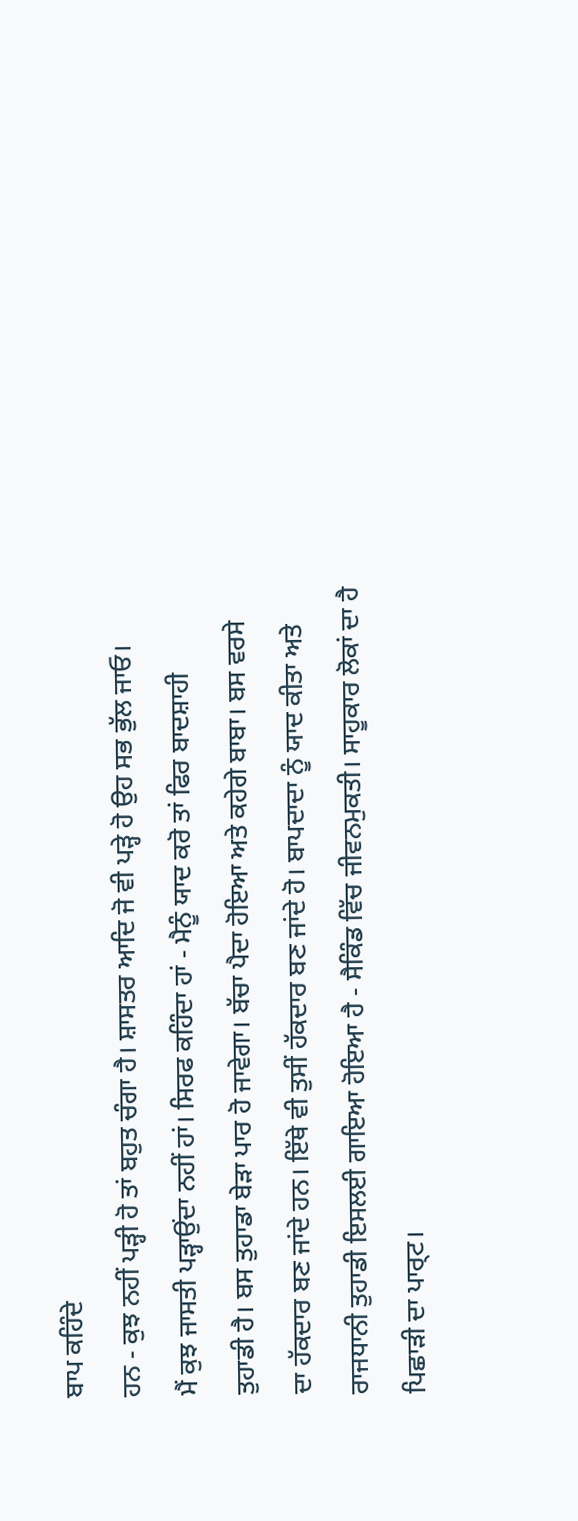ਬਾਪ ਕਹਿੰਦੇ
ਹਨ - ਕੁਝ ਨਹੀਂ ਪੜ੍ਹੀ ਹੋ ਤਾਂ ਬਹੁਤ ਚੰਗਾ ਹੈ। ਸ਼ਾਸਤਰ ਆਦਿ ਜੋ ਵੀ ਪੜ੍ਹੇ ਹੋ ਉਹ ਸਭ ਭੁੱਲ ਜਾਓ।
ਮੈਂ ਕੁਝ ਜਾਸਤੀ ਪੜ੍ਹਾਉਂਦਾ ਨਹੀਂ ਹਾਂ। ਸਿਰਫ ਕਹਿੰਦਾ ਹਾਂ - ਮੈਨੂੰ ਯਾਦ ਕਰੋ ਤਾਂ ਫਿਰ ਬਾਦਸ਼ਾਹੀ
ਤੁਹਾਡੀ ਹੈ। ਬਸ ਤੁਹਾਡਾ ਬੇੜਾ ਪਾਰ ਹੋ ਜਾਵੇਗਾ। ਬੱਚਾ ਪੈਦਾ ਹੋਇਆ ਅਤੇ ਕਹੇਗੇ ਬਾਬਾ। ਬਸ ਵਰਸੇ
ਦਾ ਹੱਕਦਾਰ ਬਣ ਜਾਂਦੇ ਹਨ। ਇੱਥੇ ਵੀ ਤੁਸੀਂ ਹੱਕਦਾਰ ਬਣ ਜਾਂਦੇ ਹੋ। ਬਾਪਦਾਦਾ ਨੂੰ ਯਾਦ ਕੀਤਾ ਅਤੇ
ਰਾਜਧਾਨੀ ਤੁਹਾਡੀ ਇਸਲਈ ਗਾਇਆ ਹੋਇਆ ਹੈ - ਸੈਕਿੰਡ ਵਿੱਚ ਜੀਵਨਮੁਕਤੀ। ਸਾਹੂਕਾਰ ਲੋਕਾਂ ਦਾ ਹੈ
ਪਿਛਾੜੀ ਦਾ ਪਾਰ੍ਟ।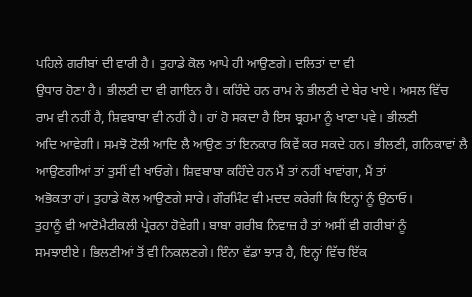ਪਹਿਲੇ ਗਰੀਬਾਂ ਦੀ ਵਾਰੀ ਹੈ। ਤੁਹਾਡੇ ਕੋਲ ਆਪੇ ਹੀ ਆਉਣਗੇ। ਦਲਿਤਾਂ ਦਾ ਵੀ
ਉਧਾਰ ਹੋਣਾ ਹੈ। ਭੀਲਣੀ ਦਾ ਵੀ ਗਾਇਨ ਹੈ। ਕਹਿੰਦੇ ਹਨ ਰਾਮ ਨੇ ਭੀਲਣੀ ਦੇ ਬੇਰ ਖਾਏ। ਅਸਲ ਵਿੱਚ
ਰਾਮ ਵੀ ਨਹੀਂ ਹੈ, ਸ਼ਿਵਬਾਬਾ ਵੀ ਨਹੀਂ ਹੈ। ਹਾਂ ਹੋ ਸਕਦਾ ਹੈ ਇਸ ਬ੍ਰਹਮਾ ਨੂੰ ਖਾਣਾ ਪਵੇ। ਭੀਲਣੀ
ਅਦਿ ਆਵੇਗੀ। ਸਮਝੋ ਟੋਲੀ ਆਦਿ ਲੈ ਆਉਣ ਤਾਂ ਇਨਕਾਰ ਕਿਵੇਂ ਕਰ ਸਕਦੇ ਹਨ। ਭੀਲਣੀ, ਗਨਿਕਾਵਾਂ ਲੈ
ਆਉਣਗੀਆਂ ਤਾਂ ਤੁਸੀਂ ਵੀ ਖਾਓਗੇ। ਸ਼ਿਵਬਾਬਾ ਕਹਿੰਦੇ ਹਨ ਮੈਂ ਤਾਂ ਨਹੀਂ ਖਾਵਾਂਗਾ, ਮੈਂ ਤਾਂ
ਅਭੋਕਤਾ ਹਾਂ। ਤੁਹਾਡੇ ਕੋਲ ਆਉਣਗੇ ਸਾਰੇ। ਗੌਰਮਿੰਟ ਵੀ ਮਦਦ ਕਰੇਗੀ ਕਿ ਇਨ੍ਹਾਂ ਨੂੰ ਉਠਾਓ।
ਤੁਹਾਨੂੰ ਵੀ ਆਟੋਮੈਟੀਕਲੀ ਪ੍ਰੇਰਨਾ ਹੋਵੇਗੀ। ਬਾਬਾ ਗਰੀਬ ਨਿਵਾਜ਼ ਹੈ ਤਾਂ ਅਸੀਂ ਵੀ ਗਰੀਬਾਂ ਨੂੰ
ਸਮਝਾਈਏ। ਭਿਲਣੀਆਂ ਤੋਂ ਵੀ ਨਿਕਲਣਗੇ। ਇੰਨਾ ਵੱਡਾ ਝਾੜ ਹੈ, ਇਨ੍ਹਾਂ ਵਿੱਚ ਇੱਕ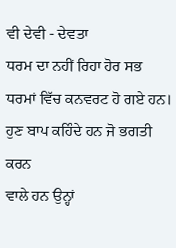ਵੀ ਦੇਵੀ - ਦੇਵਤਾ
ਧਰਮ ਦਾ ਨਹੀਂ ਰਿਹਾ ਹੋਰ ਸਭ ਧਰਮਾਂ ਵਿੱਚ ਕਨਵਰਟ ਹੋ ਗਏ ਹਨ। ਹੁਣ ਬਾਪ ਕਹਿੰਦੇ ਹਨ ਜੋ ਭਗਤੀ ਕਰਨ
ਵਾਲੇ ਹਨ ਉਨ੍ਹਾਂ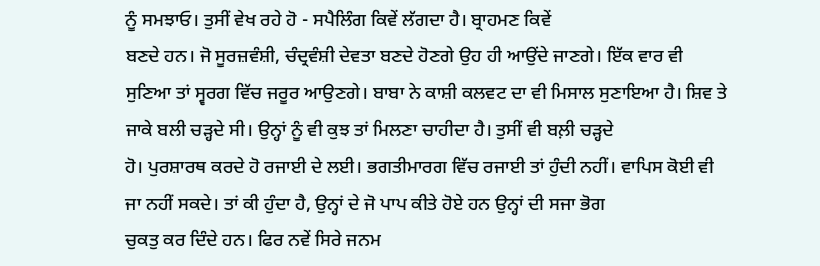ਨੂੰ ਸਮਝਾਓ। ਤੁਸੀਂ ਵੇਖ ਰਹੇ ਹੋ - ਸਪੈਲਿੰਗ ਕਿਵੇਂ ਲੱਗਦਾ ਹੈ। ਬ੍ਰਾਹਮਣ ਕਿਵੇਂ
ਬਣਦੇ ਹਨ। ਜੋ ਸੂਰਜ਼ਵੰਸ਼ੀ, ਚੰਦ੍ਰਵੰਸ਼ੀ ਦੇਵਤਾ ਬਣਦੇ ਹੋਣਗੇ ਉਹ ਹੀ ਆਉਂਦੇ ਜਾਣਗੇ। ਇੱਕ ਵਾਰ ਵੀ
ਸੁਣਿਆ ਤਾਂ ਸ੍ਵਰਗ ਵਿੱਚ ਜਰੂਰ ਆਉਣਗੇ। ਬਾਬਾ ਨੇ ਕਾਸ਼ੀ ਕਲਵਟ ਦਾ ਵੀ ਮਿਸਾਲ ਸੁਣਾਇਆ ਹੈ। ਸ਼ਿਵ ਤੇ
ਜਾਕੇ ਬਲੀ ਚੜ੍ਹਦੇ ਸੀ। ਉਨ੍ਹਾਂ ਨੂੰ ਵੀ ਕੁਝ ਤਾਂ ਮਿਲਣਾ ਚਾਹੀਦਾ ਹੈ। ਤੁਸੀਂ ਵੀ ਬਲ਼ੀ ਚੜ੍ਹਦੇ
ਹੋ। ਪੁਰਸ਼ਾਰਥ ਕਰਦੇ ਹੋ ਰਜਾਈ ਦੇ ਲਈ। ਭਗਤੀਮਾਰਗ ਵਿੱਚ ਰਜਾਈ ਤਾਂ ਹੁੰਦੀ ਨਹੀਂ। ਵਾਪਿਸ ਕੋਈ ਵੀ
ਜਾ ਨਹੀਂ ਸਕਦੇ। ਤਾਂ ਕੀ ਹੁੰਦਾ ਹੈ, ਉਨ੍ਹਾਂ ਦੇ ਜੋ ਪਾਪ ਕੀਤੇ ਹੋਏ ਹਨ ਉਨ੍ਹਾਂ ਦੀ ਸਜਾ ਭੋਗ
ਚੁਕਤੁ ਕਰ ਦਿੰਦੇ ਹਨ। ਫਿਰ ਨਵੇਂ ਸਿਰੇ ਜਨਮ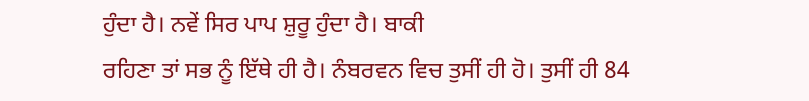ਹੁੰਦਾ ਹੈ। ਨਵੇਂ ਸਿਰ ਪਾਪ ਸ਼ੁਰੂ ਹੁੰਦਾ ਹੈ। ਬਾਕੀ
ਰਹਿਣਾ ਤਾਂ ਸਭ ਨੂੰ ਇੱਥੇ ਹੀ ਹੈ। ਨੰਬਰਵਨ ਵਿਚ ਤੁਸੀਂ ਹੀ ਹੋ। ਤੁਸੀਂ ਹੀ 84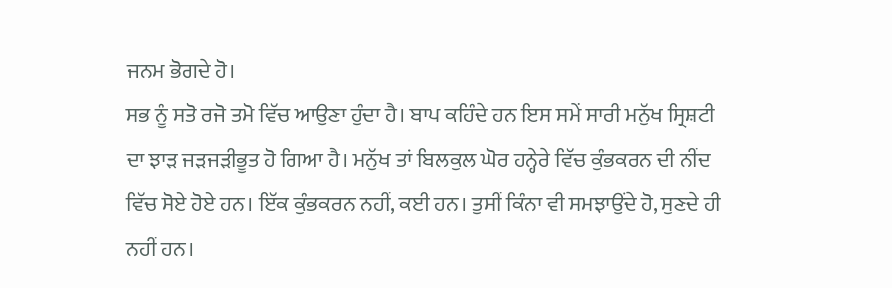ਜਨਮ ਭੋਗਦੇ ਹੋ।
ਸਭ ਨੂੰ ਸਤੋ ਰਜੋ ਤਮੋ ਵਿੱਚ ਆਉਣਾ ਹੁੰਦਾ ਹੈ। ਬਾਪ ਕਹਿੰਦੇ ਹਨ ਇਸ ਸਮੇਂ ਸਾਰੀ ਮਨੁੱਖ ਸ੍ਰਿਸ਼ਟੀ
ਦਾ ਝਾੜ ਜੜਜੜੀਭੂਤ ਹੋ ਗਿਆ ਹੈ। ਮਨੁੱਖ ਤਾਂ ਬਿਲਕੁਲ ਘੋਰ ਹਨ੍ਹੇਰੇ ਵਿੱਚ ਕੁੰਭਕਰਨ ਦੀ ਨੀਂਦ
ਵਿੱਚ ਸੋਏ ਹੋਏ ਹਨ। ਇੱਕ ਕੁੰਭਕਰਨ ਨਹੀਂ, ਕਈ ਹਨ। ਤੁਸੀਂ ਕਿੰਨਾ ਵੀ ਸਮਝਾਉਂਦੇ ਹੋ, ਸੁਣਦੇ ਹੀ
ਨਹੀਂ ਹਨ।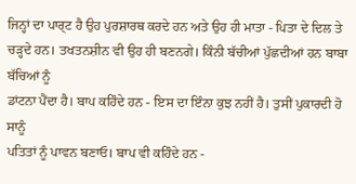ਜਿਨ੍ਹਾਂ ਦਾ ਪਾਰ੍ਟ ਹੈ ਉਹ ਪੁਰਸ਼ਾਰਥ ਕਰਦੇ ਹਨ ਅਤੇ ਉਹ ਹੀ ਮਾਤਾ - ਪਿਤਾ ਦੇ ਦਿਲ ਤੇ
ਚੜ੍ਹਦੇ ਹਨ। ਤਖਤਨਸ਼ੀਨ ਵੀ ਉਹ ਹੀ ਬਣਨਗੇ। ਕਿੰਨੀ ਬੱਚੀਆਂ ਪੁੱਛਦੀਆਂ ਹਨ ਬਾਬਾ ਬੱਚਿਆਂ ਨੂੰ
ਡਾਂਟਨਾ ਪੈਂਦਾ ਹੈ। ਬਾਪ ਕਹਿੰਦੇ ਹਨ - ਇਸ ਦਾ ਇੰਨਾ ਕੁਝ ਨਹੀਂ ਹੈ। ਤੁਸੀਂ ਪੁਕਾਰਦੀ ਹੋ ਸਾਨੂੰ
ਪਤਿਤਾਂ ਨੂੰ ਪਾਵਨ ਬਣਾਓ। ਬਾਪ ਵੀ ਕਹਿੰਦੇ ਹਨ -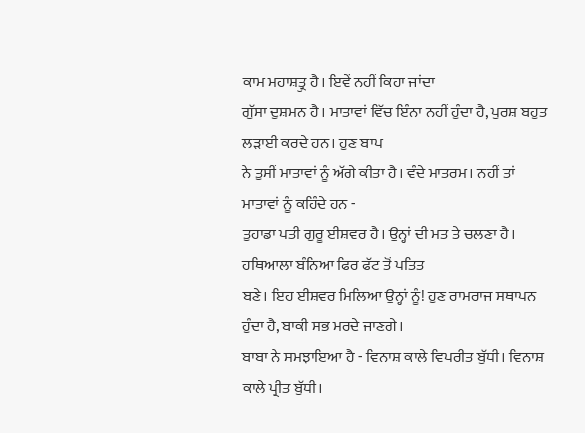ਕਾਮ ਮਹਾਸ਼ਤ੍ਰੁ ਹੈ। ਇਵੇਂ ਨਹੀਂ ਕਿਹਾ ਜਾਂਦਾ
ਗੁੱਸਾ ਦੁਸ਼ਮਨ ਹੈ। ਮਾਤਾਵਾਂ ਵਿੱਚ ਇੰਨਾ ਨਹੀਂ ਹੁੰਦਾ ਹੈ, ਪੁਰਸ਼ ਬਹੁਤ ਲੜਾਈ ਕਰਦੇ ਹਨ। ਹੁਣ ਬਾਪ
ਨੇ ਤੁਸੀਂ ਮਾਤਾਵਾਂ ਨੂੰ ਅੱਗੇ ਕੀਤਾ ਹੈ। ਵੰਦੇ ਮਾਤਰਮ। ਨਹੀਂ ਤਾਂ ਮਾਤਾਵਾਂ ਨੂੰ ਕਹਿੰਦੇ ਹਨ -
ਤੁਹਾਡਾ ਪਤੀ ਗੁਰੂ ਈਸ਼ਵਰ ਹੈ। ਉਨ੍ਹਾਂ ਦੀ ਮਤ ਤੇ ਚਲਣਾ ਹੈ। ਹਥਿਆਲਾ ਬੰਨਿਆ ਫਿਰ ਫੱਟ ਤੋਂ ਪਤਿਤ
ਬਣੇ। ਇਹ ਈਸ਼ਵਰ ਮਿਲਿਆ ਉਨ੍ਹਾਂ ਨੂੰ! ਹੁਣ ਰਾਮਰਾਜ ਸਥਾਪਨ ਹੁੰਦਾ ਹੈ, ਬਾਕੀ ਸਭ ਮਰਦੇ ਜਾਣਗੇ।
ਬਾਬਾ ਨੇ ਸਮਝਾਇਆ ਹੈ - ਵਿਨਾਸ਼ ਕਾਲੇ ਵਿਪਰੀਤ ਬੁੱਧੀ। ਵਿਨਾਸ਼ ਕਾਲੇ ਪ੍ਰੀਤ ਬੁੱਧੀ।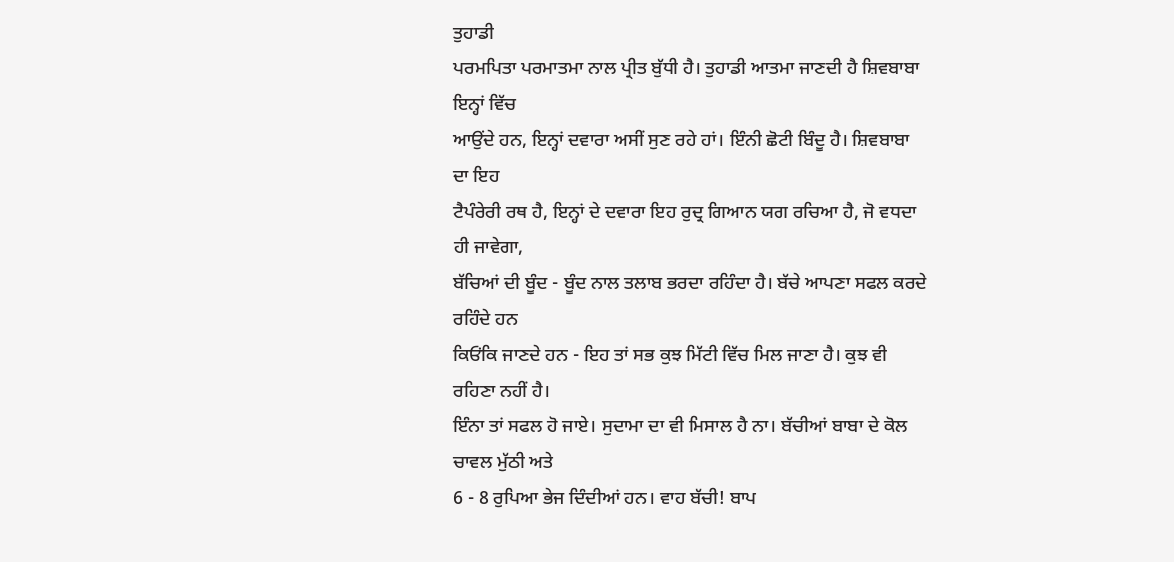ਤੁਹਾਡੀ
ਪਰਮਪਿਤਾ ਪਰਮਾਤਮਾ ਨਾਲ ਪ੍ਰੀਤ ਬੁੱਧੀ ਹੈ। ਤੁਹਾਡੀ ਆਤਮਾ ਜਾਣਦੀ ਹੈ ਸ਼ਿਵਬਾਬਾ ਇਨ੍ਹਾਂ ਵਿੱਚ
ਆਉਂਦੇ ਹਨ, ਇਨ੍ਹਾਂ ਦਵਾਰਾ ਅਸੀਂ ਸੁਣ ਰਹੇ ਹਾਂ। ਇੰਨੀ ਛੋਟੀ ਬਿੰਦੂ ਹੈ। ਸ਼ਿਵਬਾਬਾ ਦਾ ਇਹ
ਟੈਪੰਰੇਰੀ ਰਥ ਹੈ, ਇਨ੍ਹਾਂ ਦੇ ਦਵਾਰਾ ਇਹ ਰੁਦ੍ਰ ਗਿਆਨ ਯਗ ਰਚਿਆ ਹੈ, ਜੋ ਵਧਦਾ ਹੀ ਜਾਵੇਗਾ,
ਬੱਚਿਆਂ ਦੀ ਬੂੰਦ - ਬੂੰਦ ਨਾਲ ਤਲਾਬ ਭਰਦਾ ਰਹਿੰਦਾ ਹੈ। ਬੱਚੇ ਆਪਣਾ ਸਫਲ ਕਰਦੇ ਰਹਿੰਦੇ ਹਨ
ਕਿਓਂਕਿ ਜਾਣਦੇ ਹਨ - ਇਹ ਤਾਂ ਸਭ ਕੁਝ ਮਿੱਟੀ ਵਿੱਚ ਮਿਲ ਜਾਣਾ ਹੈ। ਕੁਝ ਵੀ ਰਹਿਣਾ ਨਹੀਂ ਹੈ।
ਇੰਨਾ ਤਾਂ ਸਫਲ ਹੋ ਜਾਏ। ਸੁਦਾਮਾ ਦਾ ਵੀ ਮਿਸਾਲ ਹੈ ਨਾ। ਬੱਚੀਆਂ ਬਾਬਾ ਦੇ ਕੋਲ ਚਾਵਲ ਮੁੱਠੀ ਅਤੇ
6 - 8 ਰੁਪਿਆ ਭੇਜ ਦਿੰਦੀਆਂ ਹਨ। ਵਾਹ ਬੱਚੀ! ਬਾਪ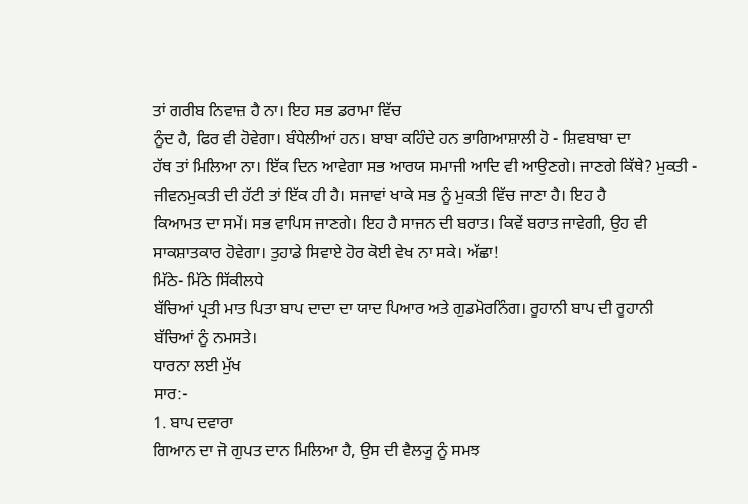ਤਾਂ ਗਰੀਬ ਨਿਵਾਜ਼ ਹੈ ਨਾ। ਇਹ ਸਭ ਡਰਾਮਾ ਵਿੱਚ
ਨੂੰਦ ਹੈ, ਫਿਰ ਵੀ ਹੋਵੇਗਾ। ਬੰਧੇਲੀਆਂ ਹਨ। ਬਾਬਾ ਕਹਿੰਦੇ ਹਨ ਭਾਗਿਆਸ਼ਾਲੀ ਹੋ - ਸ਼ਿਵਬਾਬਾ ਦਾ
ਹੱਥ ਤਾਂ ਮਿਲਿਆ ਨਾ। ਇੱਕ ਦਿਨ ਆਵੇਗਾ ਸਭ ਆਰਯ ਸਮਾਜੀ ਆਦਿ ਵੀ ਆਉਣਗੇ। ਜਾਣਗੇ ਕਿੱਥੇ? ਮੁਕਤੀ -
ਜੀਵਨਮੁਕਤੀ ਦੀ ਹੱਟੀ ਤਾਂ ਇੱਕ ਹੀ ਹੈ। ਸਜਾਵਾਂ ਖਾਕੇ ਸਭ ਨੂੰ ਮੁਕਤੀ ਵਿੱਚ ਜਾਣਾ ਹੈ। ਇਹ ਹੈ
ਕਿਆਮਤ ਦਾ ਸਮੇਂ। ਸਭ ਵਾਪਿਸ ਜਾਣਗੇ। ਇਹ ਹੈ ਸਾਜਨ ਦੀ ਬਰਾਤ। ਕਿਵੇਂ ਬਰਾਤ ਜਾਵੇਗੀ, ਉਹ ਵੀ
ਸਾਕਸ਼ਾਤਕਾਰ ਹੋਵੇਗਾ। ਤੁਹਾਡੇ ਸਿਵਾਏ ਹੋਰ ਕੋਈ ਵੇਖ ਨਾ ਸਕੇ। ਅੱਛਾ!
ਮਿੱਠੇ- ਮਿੱਠੇ ਸਿੱਕੀਲਧੇ
ਬੱਚਿਆਂ ਪ੍ਰਤੀ ਮਾਤ ਪਿਤਾ ਬਾਪ ਦਾਦਾ ਦਾ ਯਾਦ ਪਿਆਰ ਅਤੇ ਗੁਡਮੋਰਨਿੰਗ। ਰੂਹਾਨੀ ਬਾਪ ਦੀ ਰੂਹਾਨੀ
ਬੱਚਿਆਂ ਨੂੰ ਨਮਸਤੇ।
ਧਾਰਨਾ ਲਈ ਮੁੱਖ
ਸਾਰ:-
1. ਬਾਪ ਦਵਾਰਾ
ਗਿਆਨ ਦਾ ਜੋ ਗੁਪਤ ਦਾਨ ਮਿਲਿਆ ਹੈ, ਉਸ ਦੀ ਵੈਲ੍ਯੂ ਨੂੰ ਸਮਝ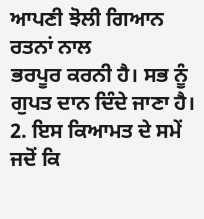ਆਪਣੀ ਝੋਲੀ ਗਿਆਨ ਰਤਨਾਂ ਨਾਲ
ਭਰਪੂਰ ਕਰਨੀ ਹੈ। ਸਭ ਨੂੰ ਗੁਪਤ ਦਾਨ ਦਿੰਦੇ ਜਾਣਾ ਹੈ।
2. ਇਸ ਕਿਆਮਤ ਦੇ ਸਮੇਂ
ਜਦੋਂ ਕਿ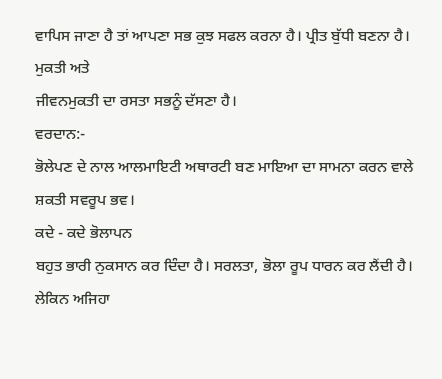ਵਾਪਿਸ ਜਾਣਾ ਹੈ ਤਾਂ ਆਪਣਾ ਸਭ ਕੁਝ ਸਫਲ ਕਰਨਾ ਹੈ। ਪ੍ਰੀਤ ਬੁੱਧੀ ਬਣਨਾ ਹੈ। ਮੁਕਤੀ ਅਤੇ
ਜੀਵਨਮੁਕਤੀ ਦਾ ਰਸਤਾ ਸਭਨੂੰ ਦੱਸਣਾ ਹੈ।
ਵਰਦਾਨ:-
ਭੋਲੇਪਣ ਦੇ ਨਾਲ ਆਲਮਾਇਟੀ ਅਥਾਰਟੀ ਬਣ ਮਾਇਆ ਦਾ ਸਾਮਨਾ ਕਰਨ ਵਾਲੇ ਸ਼ਕਤੀ ਸਵਰੂਪ ਭਵ।
ਕਦੇ - ਕਦੇ ਭੋਲਾਪਨ
ਬਹੁਤ ਭਾਰੀ ਨੁਕਸਾਨ ਕਰ ਦਿੰਦਾ ਹੈ। ਸਰਲਤਾ, ਭੋਲਾ ਰੂਪ ਧਾਰਨ ਕਰ ਲੈਂਦੀ ਹੈ। ਲੇਕਿਨ ਅਜਿਹਾ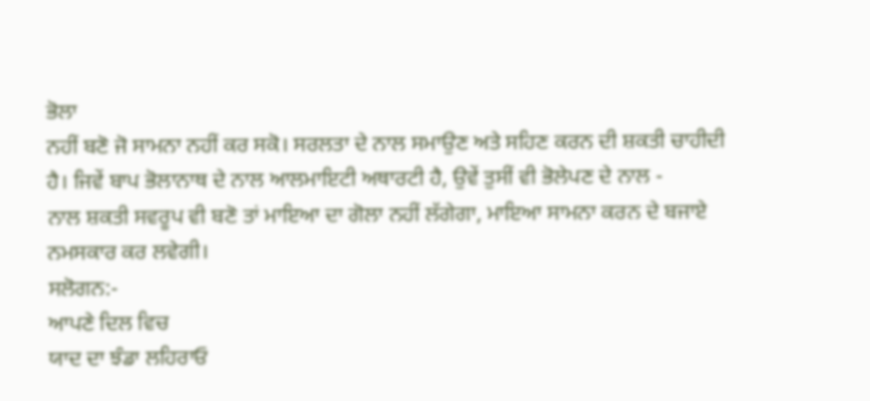ਭੋਲਾ
ਨਹੀਂ ਬਣੋ ਜੋ ਸਾਮਨਾ ਨਹੀਂ ਕਰ ਸਕੋ। ਸਰਲਤਾ ਦੇ ਨਾਲ ਸਮਾਉਣ ਅਤੇ ਸਹਿਣ ਕਰਨ ਦੀ ਸ਼ਕਤੀ ਚਾਹੀਦੀ
ਹੈ। ਜਿਵੇਂ ਬਾਪ ਭੋਲਾਨਾਥ ਦੇ ਨਾਲ ਆਲਮਾਇਟੀ ਅਥਾਰਟੀ ਹੈ, ਉਵੇਂ ਤੁਸੀਂ ਵੀ ਭੋਲੇਪਣ ਦੇ ਨਾਲ -
ਨਾਲ ਸ਼ਕਤੀ ਸਵਰੂਪ ਵੀ ਬਣੋ ਤਾਂ ਮਾਇਆ ਦਾ ਗੋਲਾ ਨਹੀਂ ਲੱਗੇਗਾ, ਮਾਇਆ ਸਾਮਨਾ ਕਰਨ ਦੇ ਬਜਾਏ
ਨਮਸਕਾਰ ਕਰ ਲਵੇਗੀ।
ਸਲੋਗਨ:-
ਆਪਣੇ ਦਿਲ ਵਿਚ
ਯਾਦ ਦਾ ਝੰਡਾ ਲਹਿਰਾਓ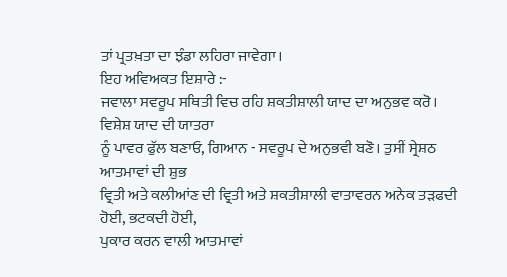ਤਾਂ ਪ੍ਰਤਖ਼ਤਾ ਦਾ ਝੰਡਾ ਲਹਿਰਾ ਜਾਵੇਗਾ।
ਇਹ ਅਵਿਅਕਤ ਇਸ਼ਾਰੇ :-
ਜਵਾਲਾ ਸਵਰੂਪ ਸਥਿਤੀ ਵਿਚ ਰਹਿ ਸ਼ਕਤੀਸ਼ਾਲੀ ਯਾਦ ਦਾ ਅਨੁਭਵ ਕਰੋ।
ਵਿਸ਼ੇਸ਼ ਯਾਦ ਦੀ ਯਾਤਰਾ
ਨੂੰ ਪਾਵਰ ਫੁੱਲ ਬਣਾਓ, ਗਿਆਨ - ਸਵਰੂਪ ਦੇ ਅਨੁਭਵੀ ਬਣੋ। ਤੁਸੀਂ ਸ੍ਰੇਸ਼ਠ ਆਤਮਾਵਾਂ ਦੀ ਸ਼ੁਭ
ਵ੍ਰਿਤੀ ਅਤੇ ਕਲੀਆਂਣ ਦੀ ਵ੍ਰਿਤੀ ਅਤੇ ਸ਼ਕਤੀਸ਼ਾਲੀ ਵਾਤਾਵਰਨ ਅਨੇਕ ਤੜਫਦੀ ਹੋਈ, ਭਟਕਦੀ ਹੋਈ,
ਪੁਕਾਰ ਕਰਨ ਵਾਲੀ ਆਤਮਾਵਾਂ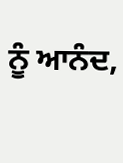ਨੂੰ ਆਨੰਦ,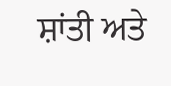ਸ਼ਾਂਤੀ ਅਤੇ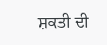ਸ਼ਕਤੀ ਦੀ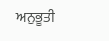ਅਨੁਭੂਤੀ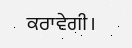ਕਰਾਵੇਗੀ।